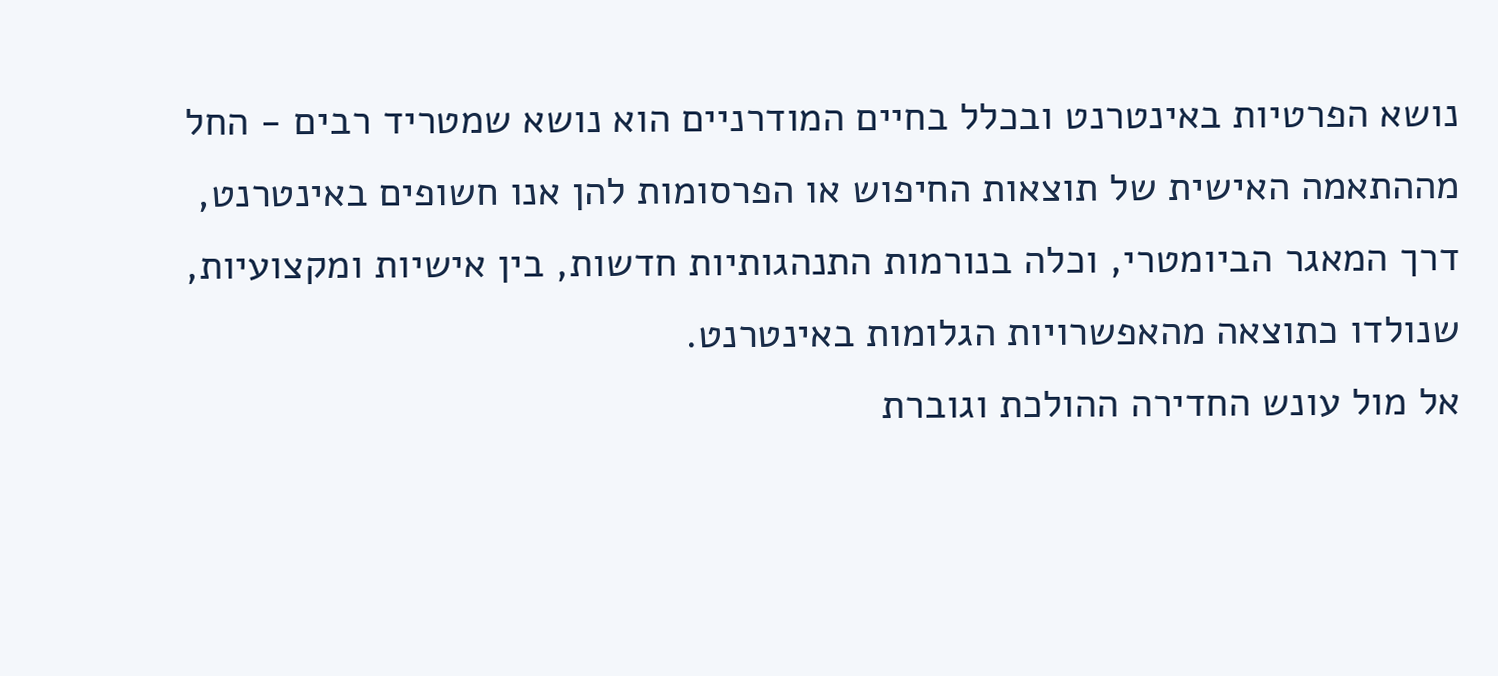נושא הפרטיות באינטרנט ובכלל בחיים המודרניים הוא נושא שמטריד רבים - החל מההתאמה האישית של תוצאות החיפוש או הפרסומות להן אנו חשופים באינטרנט, דרך המאגר הביומטרי, וכלה בנורמות התנהגותיות חדשות, בין אישיות ומקצועיות, שנולדו כתוצאה מהאפשרויות הגלומות באינטרנט.
אל מול עונש החדירה ההולכת וגוברת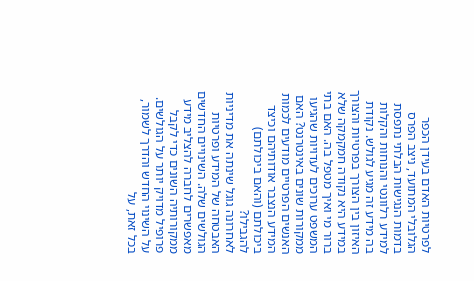לפרטיות האדם בעידן הכפר הגלובלי המתועד, ניצב הפרס בדמות הנגישות הבלתי נתפסת למידע רלוונטי והנוחות והקלות בה מידע זה מגיע לגולש. נקודת האיזון בין הצורך בפרטיות והצורך במידע היא נקודה חמקמקה שלא ברור מי ואיך מטפל בה. האם בתי המשפט ערוכים לעדויות שהגיעו ממקורות שונים באינטרנט? האם האנשים הפרטיים מודעים לכמות המידע הנצבר אודותיהם וכיצד ביכולתם (והאם ביכולתם) להגבילו?
לאחרונה גוגל שינתה את מדיניות האבטחה של המידע ופרטיות הגולשים שלה. השינויים החדשים מאפשרים לחברה להצליב מידע ממקורותיה השונים כדי לקבל פרופיל מדויק יותר על הגולשים. על השינוי החדש והדרך לשמור, בכל זאת, על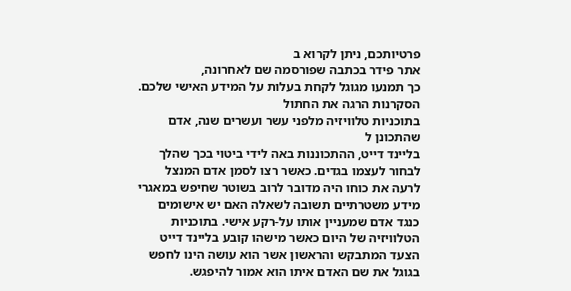פרטיותכם, ניתן לקרוא ב
אתר פידר בכתבה שפורסמה שם לאחרונה,
כך תמנעו מגוגל לקחת בעלות על המידע האישי שלכם.
הסקרנות הרגה את החתול
בתוכניות טלוויזיה מלפני עשר ועשרים שנה, אדם שהתכונן ל
בליינד דייט, ההתכוננות באה לידי ביטוי בכך שהלך לבחור לעצמו בגדים. כאשר רצו לסמן אדם המנצל לרעה את כוחו היה מדובר לרוב בשוטר שחיפש במאגרי מידע משטרתיים תשובה לשאלה האם יש אישומים כנגד אדם שמעניין אותו על-רקע אישי. בתוכניות הטלוויזיה של היום כאשר מישהו קובע בליינד דייט הצעד המתבקש והראשון אשר הוא עושה הינו לחפש בגוגל את שם האדם איתו הוא אמור להיפגש.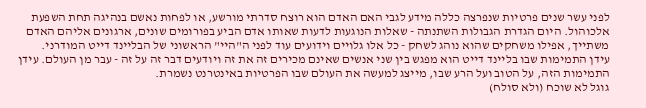לפני עשר שנים פרטיות שנפרצה כללה מידע לגבי האם האדם הוא רוצח סדרתי מורשע, או לפחות נאשם בנהיגה תחת השפעת אלכוהול. היום הגדרת הגבולות השתנתה - שאלות הנוגעות לדעות שאותו אדם הביע בפורומים שונים, ארגונים אליהם האדם משתייך, אפילו משחקים שהוא נוהג לשחק - כל אלו גלויים וידועים עוד לפני ה"היי" הראשוני של הבליינד דייט המודרני.
עידן התמימות שבו בליינד דייט הוא מפגש בין שני אנשים שאינם מכירים זה את זה ויודעים דבר זה על זה - עבר מן העולם. עידן התמימות הזה, על הטוב ועל הרע שבו, מייצג למעשה את העולם שבו הפרטיות באינטרנט נשמרת.
גוגל לא שוכח (ולא סולח)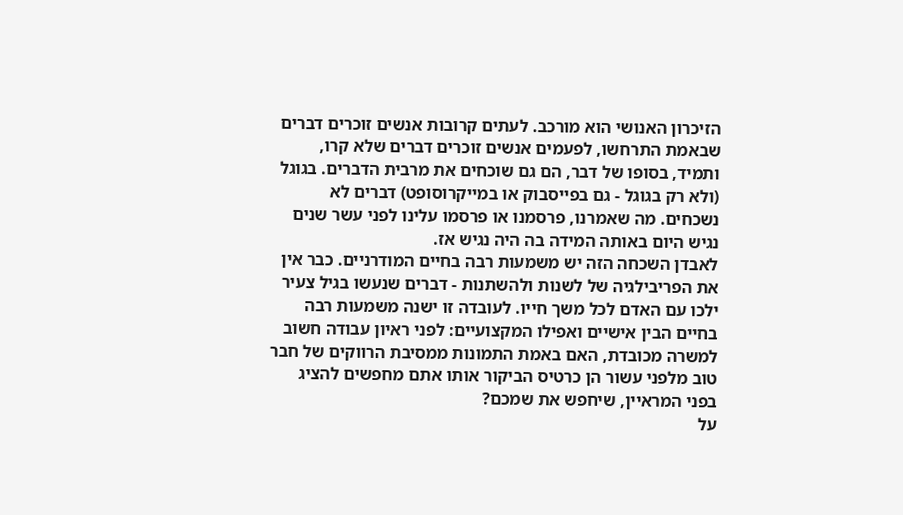הזיכרון האנושי הוא מורכב. לעתים קרובות אנשים זוכרים דברים שבאמת התרחשו, לפעמים אנשים זוכרים דברים שלא קרו, ותמיד, בסופו של דבר, הם גם שוכחים את מרבית הדברים. בגוגל (ולא רק בגוגל - גם בפייסבוק או במייקרוסופט) דברים לא נשכחים. מה שאמרנו, פרסמנו או פרסמו עלינו לפני עשר שנים נגיש היום באותה המידה בה היה נגיש אז.
לאבדן השכחה הזה יש משמעות רבה בחיים המודרניים. כבר אין את הפריבילגיה של לשנות ולהשתנות - דברים שנעשו בגיל צעיר ילכו עם האדם לכל משך חייו. לעובדה זו ישנה משמעות רבה בחיים הבין אישיים ואפילו המקצועיים: לפני ראיון עבודה חשוב למשרה מכובדת, האם באמת התמונות ממסיבת הרווקים של חבר טוב מלפני עשור הן כרטיס הביקור אותו אתם מחפשים להציג בפני המראיין, שיחפש את שמכם?
על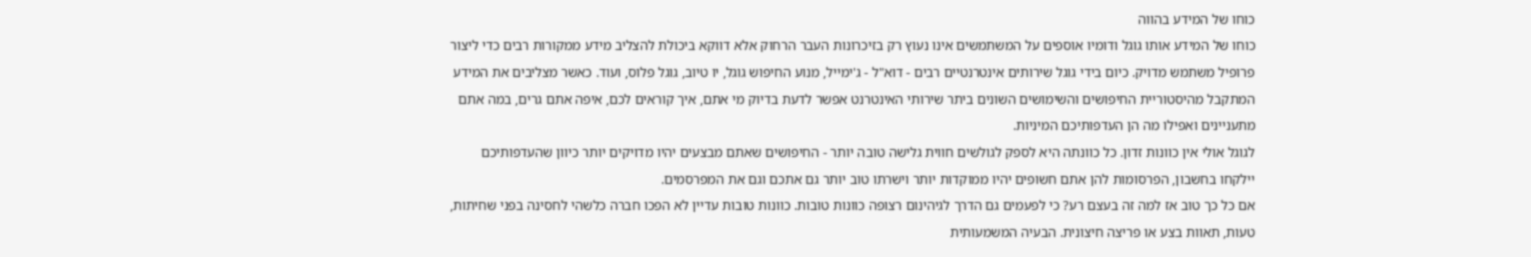כוחו של המידע בהווה
כוחו של המידע אותו גוגל ודומיו אוספים על המשתמשים אינו נעוץ רק בזיכרונות העבר הרחוק אלא דווקא ביכולת להצליב מידע ממקורות רבים כדי ליצור פרופיל משתמש מדויק. כיום בידי גוגל שירותים אינטרנטיים רבים - דוא"ל - ג'ימייל, מנוע החיפוש גוגל, יו טיוב, גוגל פלוס, ועוד. כאשר מצליבים את המידע המתקבל מהיסטוריית החיפושים והשימושים השונים ביתר שירותי האינטרנט אפשר לדעת בדיוק מי אתם, איך קוראים לכם, איפה אתם גרים, במה אתם מתעניינים ואפילו מה הן העדפותיכם המיניות.
לגוגל אולי אין כוונות זדון. כל כוונתה היא לספק לגולשים חווית גלישה טובה יותר - החיפושים שאתם מבצעים יהיו מדויקים יותר כיוון שהעדפותיכם יילקחו בחשבון, הפרסומות להן אתם חשופים יהיו ממוקדות יותר וישרתו טוב יותר גם אתכם וגם את המפרסמים.
אם כל כך טוב אז למה זה בעצם רע? כי לפעמים גם הדרך לגיהינום רצופה כוונות טובות. כוונות טובות עדיין לא הפכו חברה כלשהי לחסינה בפני שחיתות, טעות, תאוות בצע או פריצה חיצונית. הבעיה המשמעותית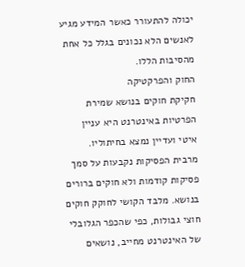יכולה להתעורר כאשר המידע מגיע לאנשים הלא נכונים בגלל כל אחת מהסיבות הללו.
החוק והפרקטיקה
חקיקת חוקים בנושא שמירת הפרטיות באינטרנט היא עניין איטי ועדיין נמצא בחיתוליו. מרבית הפסיקות נקבעות על סמך פסיקות קודמות ולא חוקים ברורים בנושא. מלבד הקושי לחוקק חוקים חוצי גבולות, כפי שהכפר הגלובלי של האינטרנט מחייב, נושאים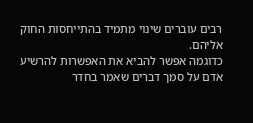רבים עוברים שינוי מתמיד בהתייחסות החוק אליהם.
כדוגמה אפשר להביא את האפשרות להרשיע אדם על סמך דברים שאמר בחדר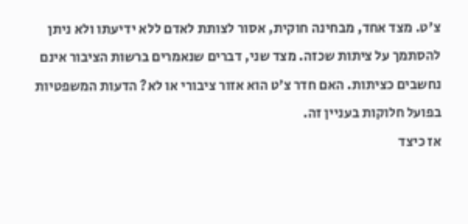צ'ט. מצד אחד, מבחינה חוקית, אסור לצותת לאדם ללא ידיעתו ולא ניתן להסתמך על ציתות שכזה. מצד שני, דברים שנאמרים ברשות הציבור אינם נחשבים כציתות. האם חדר צ'ט הוא אזור ציבורי או לא? הדעות המשפטיות בפועל חלוקות בעניין זה.
אז כיצד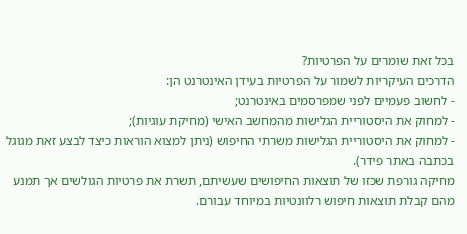בכל זאת שומרים על הפרטיות?
הדרכים העיקריות לשמור על הפרטיות בעידן האינטרנט הן:
- לחשוב פעמיים לפני שמפרסמים באינטרנט;
- למחוק את היסטוריית הגלישות מהמחשב האישי (מחיקת עוגיות);
- למחוק את היסטוריית הגלישות משרתי החיפוש (ניתן למצוא הוראות כיצד לבצע זאת מגוגל בכתבה באתר פידר).
מחיקה גורפת שכזו של תוצאות החיפושים שעשיתם, תשרת את פרטיות הגולשים אך תמנע מהם קבלת תוצאות חיפוש רלוונטיות במיוחד עבורם.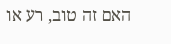האם זה טוב, רע או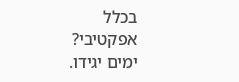בכלל אפקטיבי? ימים יגידו.